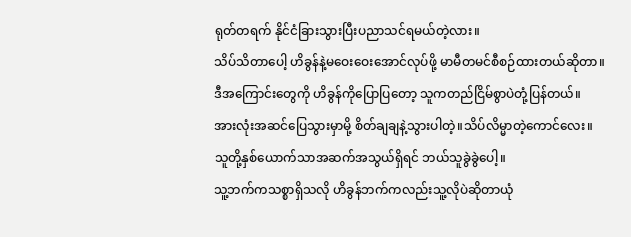ရုတ်တရက် နိုင်ငံခြားသွားပြီးပညာသင်ရမယ်တဲ့လား။
သိပ်သိတာပေါ့ ဟိခွန်နဲ့မဝေးဝေးအောင်လုပ်ဖို့ မာမီတမင်စီစဉ်ထားတယ်ဆိုတာ။
ဒီအကြောင်းတွေကို ဟိခွန်ကိုပြောပြတော့ သူကတည်ငြိမ်စွာပဲတုံ့ပြန်တယ်။
အားလုံးအဆင်ပြေသွားမှာမို့ စိတ်ချချနဲ့သွားပါတဲ့။သိပ်လိမ္မာတဲ့ကောင်လေး။
သူတို့နှစ်ယောက်သာအဆက်အသွယ်ရှိရင် ဘယ်သူခွဲခွဲပေါ့။
သူ့ဘက်ကသစ္စာရှိသလို ဟိခွန်ဘက်ကလည်းသူ့လိုပဲဆိုတာယုံ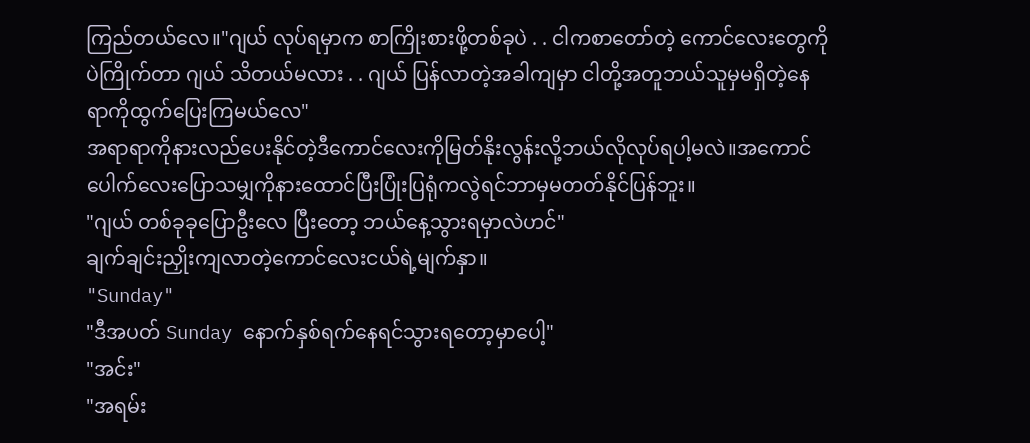ကြည်တယ်လေ။"ဂျယ် လုပ်ရမှာက စာကြိုးစားဖို့တစ်ခုပဲ . . ငါကစာတော်တဲ့ ကောင်လေးတွေကိုပဲကြိုက်တာ ဂျယ် သိတယ်မလား . . ဂျယ် ပြန်လာတဲ့အခါကျမှာ ငါတို့အတူဘယ်သူမှမရှိတဲ့နေရာကိုထွက်ပြေးကြမယ်လေ"
အရာရာကိုနားလည်ပေးနိုင်တဲ့ဒီကောင်လေးကိုမြတ်နိုးလွန်းလို့ဘယ်လိုလုပ်ရပါ့မလဲ။အကောင်ပေါက်လေးပြောသမျှကိုနားထောင်ပြီးပြုံးပြရုံကလွဲရင်ဘာမှမတတ်နိုင်ပြန်ဘူး။
"ဂျယ် တစ်ခုခုပြောဦးလေ ပြီးတော့ ဘယ်နေ့သွားရမှာလဲဟင်"
ချက်ချင်းညှိုးကျလာတဲ့ကောင်လေးငယ်ရဲ့မျက်နှာ။
"Sunday"
"ဒီအပတ် Sunday နောက်နှစ်ရက်နေရင်သွားရတော့မှာပေါ့"
"အင်း"
"အရမ်း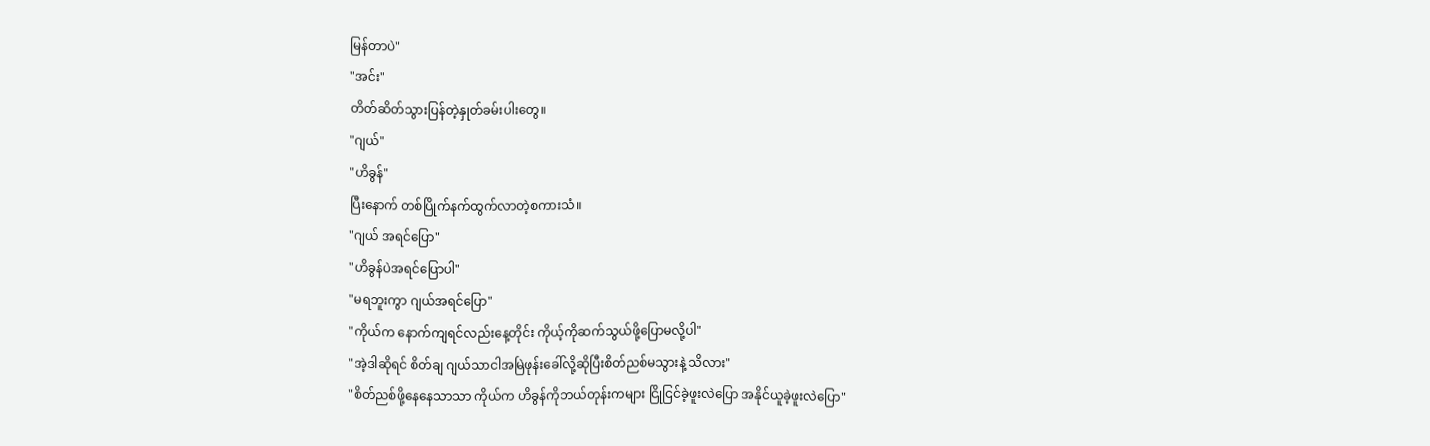မြန်တာပဲ"
"အင်း"
တိတ်ဆိတ်သွားပြန်တဲ့နှုတ်ခမ်းပါးတွေ။
"ဂျယ်"
"ဟိခွန်"
ပြီးနောက် တစ်ပြိုက်နက်ထွက်လာတဲ့စကားသံ။
"ဂျယ် အရင်ပြော"
"ဟိခွန်ပဲအရင်ပြောပါ"
"မရဘူးကွာ ဂျယ်အရင်ပြော"
"ကိုယ်က နောက်ကျရင်လည်းနေ့တိုင်း ကိုယ့်ကိုဆက်သွယ်ဖို့ပြောမလို့ပါ"
"အဲ့ဒါဆိုရင် စိတ်ချ ဂျယ်သာငါအမြဲဖုန်းခေါ်လို့ဆိုပြီးစိတ်ညစ်မသွားနဲ့ သိလား"
"စိတ်ညစ်ဖို့နေနေသာသာ ကိုယ်က ဟိခွန်ကိုဘယ်တုန်းကများ ငြိုငြင်ခဲ့ဖူးလဲပြော အနိုင်ယူခဲ့ဖူးလဲပြော"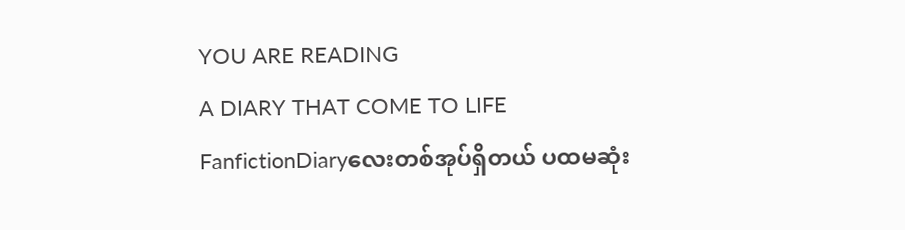YOU ARE READING
A DIARY THAT COME TO LIFE
FanfictionDiaryလေးတစ်အုပ်ရှိတယ် ပထမဆုံး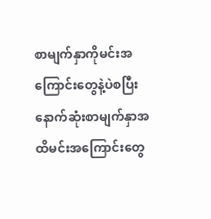စာမျက်နှာကိုမင်းအကြောင်းတွေနဲ့ပဲစပြီး နောက်ဆုံးစာမျက်နှာအထိမင်းအကြောင်းတွေ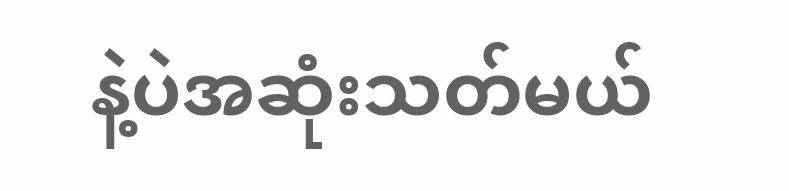နဲ့ပဲအဆုံးသတ်မယ်